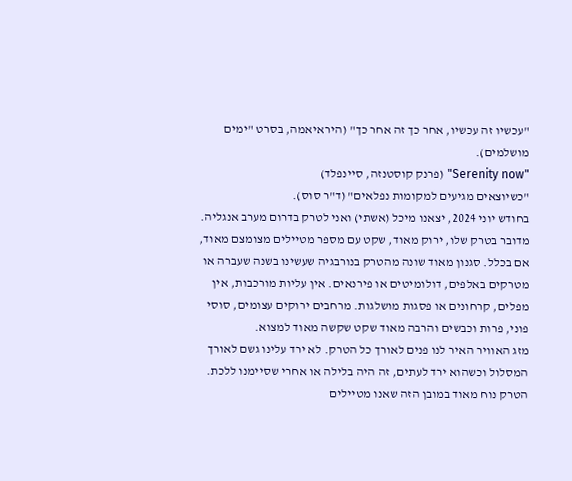"עכשיו זה עכשיו, אחר כך זה אחר כך" (היראיאמה, בסרט "ימים מושלמים).
"Serenity now" (פרנק קוסטנזה, סיינפלד)
"כשיוצאים מגיעים למקומות נפלאים" (ד"ר סוס).
בחודש יוני 2024, יצאנו מיכל (אשתי) ואני לטרק בדרום מערב אנגליה. מדובר בטרק שלו, ירוק מאוד, שקט עם מספר מטיילים מצומצם מאוד, אם בכלל. סגנון מאוד שונה מהטרק בנורבגיה שעשינו בשנה שעברה או מטרקים באלפים, דולומיטים או פירנאים. אין עליות מורכבות, אין מפלים, קרחונים או פסגות מושלגות. מרחבים ירוקים עצומים, סוסי פוני, פרות וכבשים והרבה מאוד שקט שקשה מאוד למצוא.
מזג האוויר האיר לנו פנים לאורך כל הטרק. לא ירד עלינו גשם לאורך המסלול וכשהוא ירד לעתים, זה היה בלילה או אחרי שסיימנו ללכת.
הטרק נוח מאוד במובן הזה שאנו מטיילים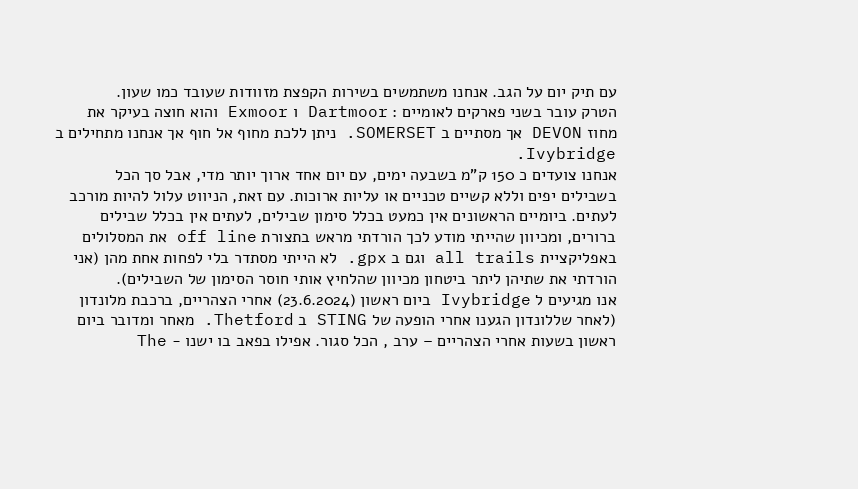עם תיק יום על הגב. אנחנו משתמשים בשירות הקפצת מזוודות שעובד כמו שעון.
הטרק עובר בשני פארקים לאומיים : Dartmoor ו Exmoor והוא חוצה בעיקר את מחוז DEVON אך מסתיים ב SOMERSET. ניתן ללכת מחוף אל חוף אך אנחנו מתחילים ב Ivybridge.
אנחנו צועדים כ 150 ק"מ בשבעה ימים, עם יום אחד ארוך יותר מדי, אבל סך הכל בשבילים יפים וללא קשיים טכניים או עליות ארוכות. עם זאת, הניווט עלול להיות מורכב לעתים. ביומיים הראשונים אין כמעט בכלל סימון שבילים, לעתים אין בכלל שבילים ברורים, ומכיוון שהייתי מודע לכך הורדתי מראש בתצורת off line את המסלולים באפליקציית all trails וגם ב gpx. לא הייתי מסתדר בלי לפחות אחת מהן (אני הורדתי את שתיהן ליתר ביטחון מכיוון שהלחיץ אותי חוסר הסימון של השבילים).
אנו מגיעים ל Ivybridge ביום ראשון (23.6.2024) אחרי הצהריים, ברכבת מלונדון (לאחר שללונדון הגענו אחרי הופעה של STING ב Thetford. מאחר ומדובר ביום ראשון בשעות אחרי הצהריים – ערב , הכל סגור. אפילו בפאב בו ישנו - The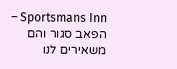Sportsmans Inn – הפאב סגור והם משאירים לנו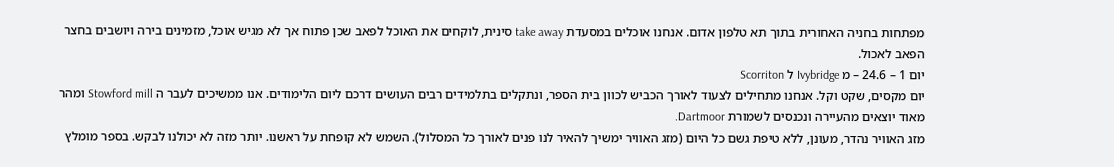מפתחות בחניה האחורית בתוך תא טלפון אדום. אנחנו אוכלים במסעדת take away סינית, לוקחים את האוכל לפאב שכן פתוח אך לא מגיש אוכל, מזמינים בירה ויושבים בחצר הפאב לאכול.
יום 1 – 24.6 – מ Ivybridge ל Scorriton
יום מקסים, שקט וקל. אנחנו מתחילים לצעוד לאורך הכביש לכוון בית הספר, ונתקלים בתלמידים רבים העושים דרכם ליום הלימודים. אנו ממשיכים לעבר ה Stowford mill ומהר מאוד יוצאים מהעיירה ונכנסים לשמורת Dartmoor.
מזג האוויר נהדר, מעונן, ללא טיפת גשם כל היום (מזג האוויר ימשיך להאיר לנו פנים לאורך כל המסלול). השמש לא קופחת על ראשנו. יותר מזה לא יכולנו לבקש. בספר מומלץ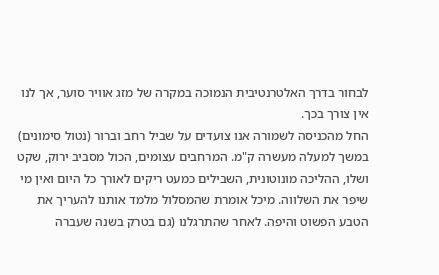לבחור בדרך האלטרנטיבית הנמוכה במקרה של מזג אוויר סוער, אך לנו אין צורך בכך.
החל מהכניסה לשמורה אנו צועדים על שביל רחב וברור (נטול סימונים) במשך למעלה מעשרה ק"מ. המרחבים עצומים, הכול מסביב ירוק, שקט ושלו, ההליכה מונוטונית, השבילים כמעט ריקים לאורך כל היום ואין מי שיפר את השלווה. מיכל אומרת שהמסלול מלמד אותנו להעריך את הטבע הפשוט והיפה. לאחר שהתרגלנו (גם בטרק בשנה שעברה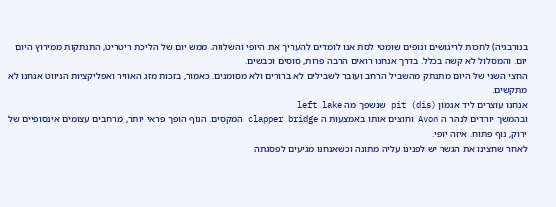בנורבגיה) לחכות לריגושים ונופים שומטי לסת אנו לומדים להעריך את היופי והשלווה. ממש יום של הליכת ריטריט, התנתקות ממירוץ היום יום. והמסלול לא קשה בכלל. בדרך אנחנו רואים הרבה פרות, סוסים וכבשים.
החצי השני של היום מתנתק מהשביל הרחב ועובר לשבילים לא ברורים ולא מסומנים. כאמור, בזכות מזג האוויר ואפליקציות הניווט אנחנו לא מתקשים.
אנחנו עוצרים ליד אגמון pit (dis) שנשפך מה left lake
ובהמשך יורדים לנהר ה Avon וחוצים אותו באמצעות ה clapper bridge המקסים. הנוף הופך פראי יותר, מרחבים עצומים אינסופיים של ירוק, נוף פתוח. איזה יופי.
לאחר שחצינו את הגשר יש לפנינו עליה מתונה וכשאנחנו מגיעים לפסגתה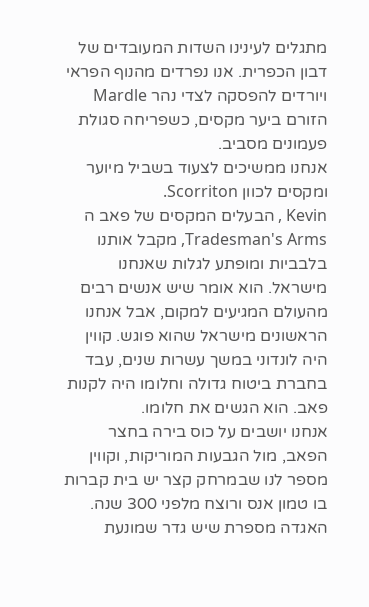מתגלים לעינינו השדות המעובדים של דבון הכפרית. אנו נפרדים מהנוף הפראי ויורדים להפסקה לצדי נהר Mardle הזורם ביער מקסים, כשפריחה סגולת פעמונים מסביב.
אנחנו ממשיכים לצעוד בשביל מיוער ומקסים לכוון Scorriton.
Kevin , הבעלים המקסים של פאב ה Tradesman's Arms, מקבל אותנו בלבביות ומופתע לגלות שאנחנו מישראל. הוא אומר שיש אנשים רבים מהעולם המגיעים למקום, אבל אנחנו הראשונים מישראל שהוא פוגש. קווין היה לונדוני במשך עשרות שנים, עבד בחברת ביטוח גדולה וחלומו היה לקנות פאב. הוא הגשים את חלומו.
אנחנו יושבים על כוס בירה בחצר הפאב, מול הגבעות המוריקות, וקווין מספר לנו שבמרחק קצר יש בית קברות בו טמון אנס ורוצח מלפני 300 שנה. האגדה מספרת שיש גדר שמונעת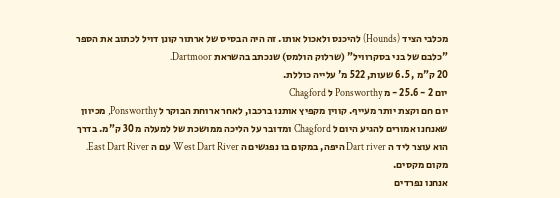מכלבי הציד (Hounds) להיכנס ולאכול אותו. זה היה הבסיס של ארתור קונן דויל לכתוב את הספר "כלבם של בני בסקרוויל" (שרלוק הולמס) שנכתב בהשראת Dartmoor.
20 ק"מ , 6.5 שעות, 522 מ' עלייה כוללת.
יום 2 - 25.6 - מ Ponsworthy ל Chagford
יום חם וקצת יותר מעייף. קווין מקפיץ אותנו ברכבו, לאחר ארוחת הבוקר ל Ponsworthy, מכיוון שאנחנו אמורים להגיע היום ל Chagford ומדובר על הליכה ממושכת של למעלה מ 30 ק"מ. בדרך הוא עוצר ליד ה Dart river היפה, במקום בו נפגשים ה West Dart River עם ה East Dart River. מקום מקסים.
אנחנו נפרדים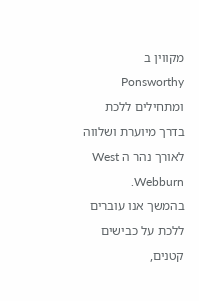מקווין ב Ponsworthy ומתחילים ללכת בדרך מיוערת ושלווה לאורך נהר ה West Webburn.
בהמשך אנו עוברים ללכת על כבישים קטנים,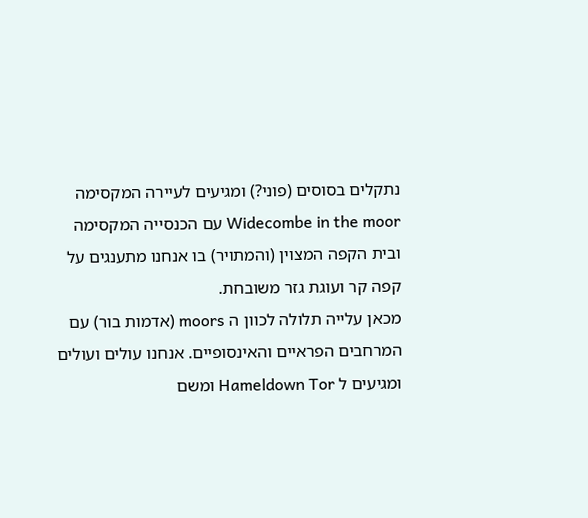נתקלים בסוסים (פוני?) ומגיעים לעיירה המקסימה Widecombe in the moor עם הכנסייה המקסימה ובית הקפה המצוין (והמתויר) בו אנחנו מתענגים על קפה קר ועוגת גזר משובחת.
מכאן עלייה תלולה לכוון ה moors (אדמות בור) עם המרחבים הפראיים והאינסופיים. אנחנו עולים ועולים ומגיעים ל Hameldown Tor ומשם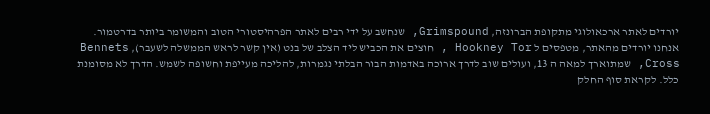יורדים לאתר ארכאולוגי מתקופת הברונזה, Grimspound, שנחשב על ידי רבים לאתר הפרהיסטורי הטוב והמשומר ביותר בדרטמור.
אנחנו יורדים מהאתר, מטפסים ל Hookney Tor , חוצים את הכביש ליד הצלב של בנט (אין קשר לראש הממשלה לשעבר), Bennets Cross, שמתוארך למאה ה 13, ועולים שוב לדרך ארוכה באדמות הבור הבלתי נגמרות, להליכה מעייפת וחשופה לשמש. הדרך לא מסומנת כלל. לקראת סוף החלק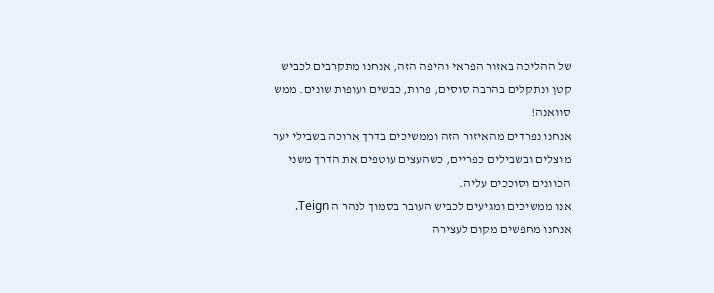של ההליכה באזור הפראי והיפה הזה, אנחנו מתקרבים לכביש קטן ונתקלים בהרבה סוסים, פרות, כבשים ועופות שונים. ממש סוואנה!
אנחנו נפרדים מהאיזור הזה וממשיכים בדרך ארוכה בשבילי יער מוצלים ובשבילים כפריים, כשהעצים עוטפים את הדרך משני הכוונים וסוככים עליה.
אנו ממשיכים ומגיעים לכביש העובר בסמוך לנהר ה Teign. אנחנו מחפשים מקום לעצירה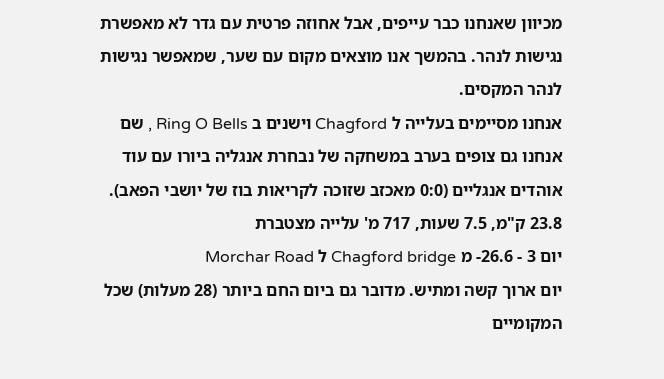מכיוון שאנחנו כבר עייפים, אבל אחוזה פרטית עם גדר לא מאפשרת נגישות לנהר. בהמשך אנו מוצאים מקום עם שער, שמאפשר נגישות לנהר המקסים.
אנחנו מסיימים בעלייה ל Chagford וישנים ב Ring O Bells , שם אנחנו גם צופים בערב במשחקה של נבחרת אנגליה ביורו עם עוד אוהדים אנגליים (0:0 מאכזב שזוכה לקריאות בוז של יושבי הפאב).
23.8 ק"מ, 7.5 שעות, 717 מ' עלייה מצטברת
יום 3 - 26.6- מ Chagford bridge ל Morchar Road
יום ארוך קשה ומתיש. מדובר גם ביום החם ביותר (28 מעלות) שכל המקומיים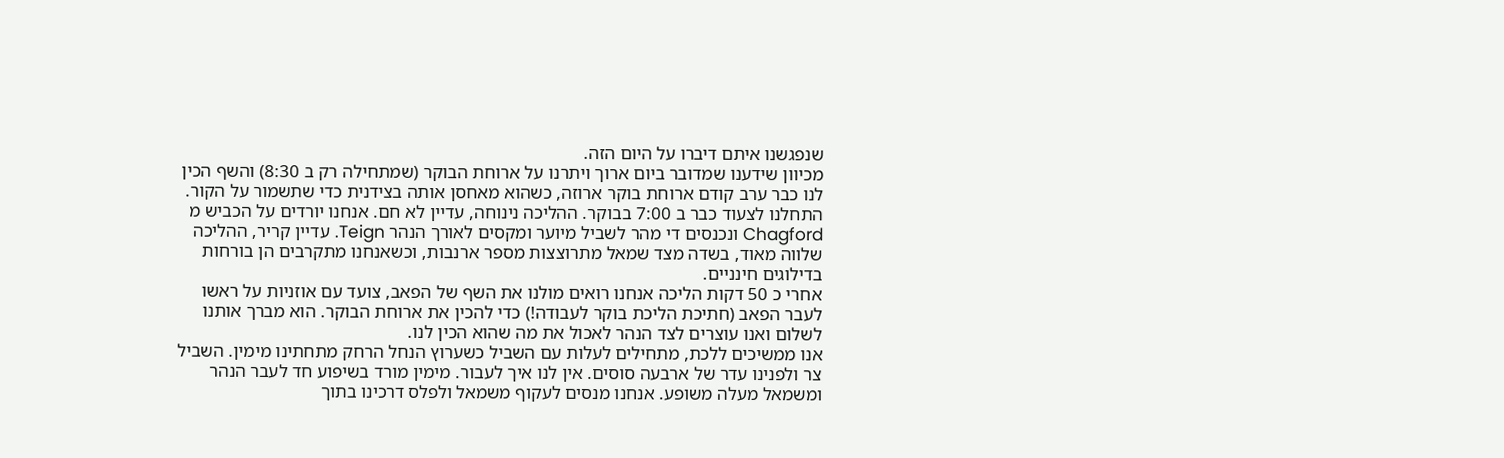שנפגשנו איתם דיברו על היום הזה.
מכיוון שידענו שמדובר ביום ארוך ויתרנו על ארוחת הבוקר (שמתחילה רק ב 8:30) והשף הכין לנו כבר ערב קודם ארוחת בוקר ארוזה, כשהוא מאחסן אותה בצידנית כדי שתשמור על הקור. התחלנו לצעוד כבר ב 7:00 בבוקר. ההליכה נינוחה, עדיין לא חם. אנחנו יורדים על הכביש מ Chagford ונכנסים די מהר לשביל מיוער ומקסים לאורך הנהר Teign. עדיין קריר, ההליכה שלווה מאוד, בשדה מצד שמאל מתרוצצות מספר ארנבות, וכשאנחנו מתקרבים הן בורחות בדילוגים חינניים.
אחרי כ 50 דקות הליכה אנחנו רואים מולנו את השף של הפאב, צועד עם אוזניות על ראשו לעבר הפאב (חתיכת הליכת בוקר לעבודה!) כדי להכין את ארוחת הבוקר. הוא מברך אותנו לשלום ואנו עוצרים לצד הנהר לאכול את מה שהוא הכין לנו.
אנו ממשיכים ללכת, מתחילים לעלות עם השביל כשערוץ הנחל הרחק מתחתינו מימין. השביל צר ולפנינו עדר של ארבעה סוסים. אין לנו איך לעבור. מימין מורד בשיפוע חד לעבר הנהר ומשמאל מעלה משופע. אנחנו מנסים לעקוף משמאל ולפלס דרכינו בתוך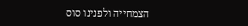הצמחייה ולפנינו סוס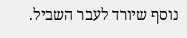נוסף שיורד לעבר השביל.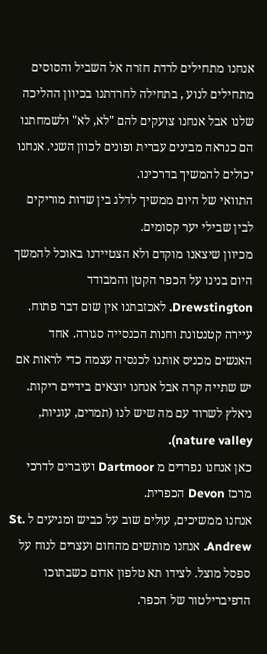אנחנו מתחילים לרדת חזרה אל השביל והסוסים מתחילים לנוע , בתחילה לחרדתנו בכיוון ההליכה שלנו אבל אנחנו צועקים להם "לא, לא" ולשמחתנו הם כנראה מבינים עברית ופונים לכוון השני. אנחנו יכולים להמשיך בדרכינו.
התוואי של היום ממשיך לדלג בין שדות מוריקים לבין שבילי יער קסומים.
מכיוון שיצאנו מוקדם ולא הצטיידנו באוכל להמשך היום בנינו על הכפר הקטן והמבודד Drewstington. לאכזבתנו אין שום דבר פתוח. עיירה קטנטונת וחנות הכנסייה סגורה. אחד האנשים מכניס אותנו לכנסיה עצמה כדי לראות אם יש שתייה קרה אבל אנחנו יוצאים בידיים ריקות. ניאלץ לשרוד עם מה שיש לנו (תמרים, עוגיות, nature valley).
כאן אנחנו נפרדים מ Dartmoor ועוברים לדרכי מרכז Devon הכפרית.
אנחנו ממשיכים, עולים שוב על כביש ומגיעים ל St. Andrew. אנחנו מותשים מהחום ועצרים לנוח על ספסל מוצל. לצידו תא טלפון אדום כשבתוכו הדפיברילטור של הכפר.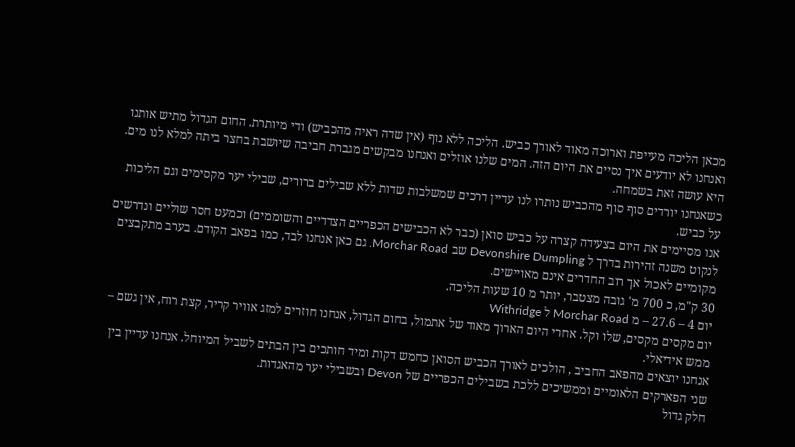מכאן הליכה מעייפת וארוכה מאוד לאורך כביש. הליכה ללא נוף (אין שדה ראיה מהכביש) ודי מיותרת. החום הגדול מתיש אותנו ואנחנו לא יודעים איך נסיים את היום הזה. המים שלנו אוזלים ואנחנו מבקשים מגברת חביבה שיושבת בחצר ביתה למלא לנו מים. היא עושה זאת בשמחה.
כשאנחנו יורדים סוף סוף מהכביש נותרו לנו עדיין דרכים שמשלבות שדות ללא שבילים ברורים, שבילי יער מקסימים וגם הליכות על כביש.
אנו מסיימים את היום בצעידה קצרה על כביש סואן (כבר לא הכבישים הכפריים הצדדיים והשוממים) וכמעט חסר שוליים ונדרשים לנקוט משנה זהירות בדרך ל Devonshire Dumpling שב Morchar Road. גם כאן אנחנו לבד, כמו בפאב הקודם. בערב מתקבצים מקומיים לאכול אך רוב החדרים אינם מאויישים.
30 ק"מ, כ 700 מ' גובה מצטבר, יותר מ 10 שעות הליכה.
יום 4 – 27.6 – מ Morchar Road ל Withridge
יום מקסים מקסים, שלו וקל. אחרי היום הארוך מאוד של אתמול, בחום הגדול, אנחנו חוזרים למזג אוויר קריר, קצת רוח, אין גשם – ממש אידיאלי.
אנחנו יוצאים מהפאב החביב , הולכים לאורך הכביש הסואן כחמש דקות ומיד חותכים בין הבתים לשביל המיוחל. אנחנו עדיין בין שני הפארקים הלאומיים וממשיכים ללכת בשבילים הכפריים של Devon ובשבילי יער מהאגדות.
חלק גדול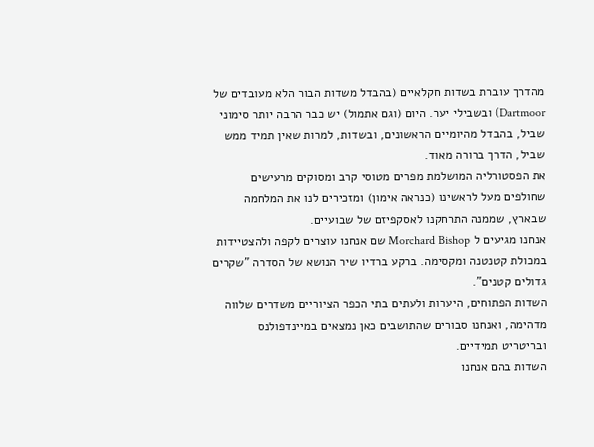מהדרך עוברת בשדות חקלאיים (בהבדל משדות הבור הלא מעובדים של Dartmoor) ובשבילי יער. היום (וגם אתמול) יש כבר הרבה יותר סימוני שביל, בהבדל מהיומיים הראשונים, ובשדות, למרות שאין תמיד ממש שביל, הדרך ברורה מאוד.
את הפסטורליה המושלמת מפרים מטוסי קרב ומסוקים מרעישים שחולפים מעל לראשינו (כנראה אימון) ומזכירים לנו את המלחמה שבארץ, שממנה התרחקנו לאסקפיזם של שבועיים.
אנחנו מגיעים ל Morchard Bishop שם אנחנו עוצרים לקפה ולהצטיידות במכולת קטנטנה ומקסימה. ברקע ברדיו שיר הנושא של הסדרה "שקרים גדולים קטנים".
השדות הפתוחים, היערות ולעתים בתי הכפר הציוריים משדרים שלווה מדהימה, ואנחנו סבורים שהתושבים כאן נמצאים במיינדפולנס ובריטריט תמידיים.
השדות בהם אנחנו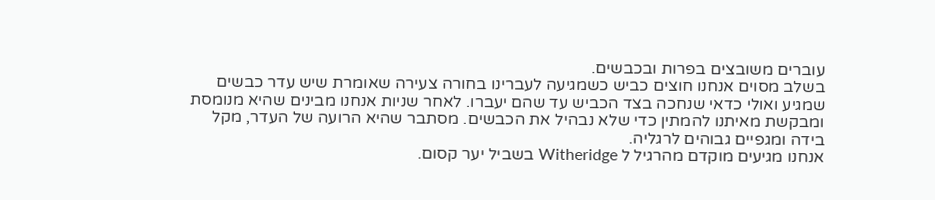עוברים משובצים בפרות ובכבשים.
בשלב מסוים אנחנו חוצים כביש כשמגיעה לעברינו בחורה צעירה שאומרת שיש עדר כבשים שמגיע ואולי כדאי שנחכה בצד הכביש עד שהם יעברו. לאחר שניות אנחנו מבינים שהיא מנומסת ומבקשת מאיתנו להמתין כדי שלא נבהיל את הכבשים. מסתבר שהיא הרועה של העדר, מקל בידה ומגפיים גבוהים לרגליה.
אנחנו מגיעים מוקדם מהרגיל ל Witheridge בשביל יער קסום.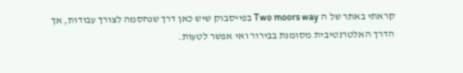קראתי באתר של ה Two moors way בפייסבוק שיש כאן דרך שנחסמה לצורך עבודות, אך הדרך האלטרנטיבית מסומנת בבירור ואי אפשר לטעות.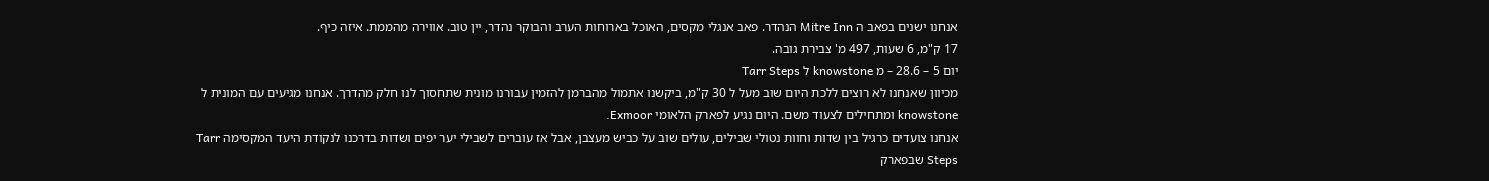אנחנו ישנים בפאב ה Mitre Inn הנהדר. פאב אנגלי מקסים, האוכל בארוחות הערב והבוקר נהדר, יין טוב. אווירה מהממת. איזה כיף.
17 ק"מ, 6 שעות, 497 מ' צבירת גובה.
יום 5 – 28.6 – מ knowstone ל Tarr Steps
מכיוון שאנחנו לא רוצים ללכת היום שוב מעל ל 30 ק"מ, ביקשנו אתמול מהברמן להזמין עבורנו מונית שתחסוך לנו חלק מהדרך. אנחנו מגיעים עם המונית ל knowstone ומתחילים לצעוד משם. היום נגיע לפארק הלאומי Exmoor.
אנחנו צועדים כרגיל בין שדות וחוות נטולי שבילים, עולים שוב על כביש מעצבן, אבל אז עוברים לשבילי יער יפים ושדות בדרכנו לנקודת היעד המקסימה Tarr Steps שבפארק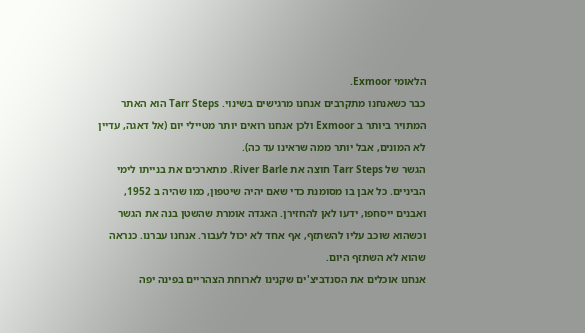הלאומי Exmoor.
כבר כשאנחנו מתקרבים אנחנו מרגישים בשינוי. Tarr Steps הוא האתר המתויר ביותר ב Exmoor ולכן אנחנו רואים יותר מטיילי יום (אל דאגה, עדיין לא המונים, אבל יותר ממה שראינו עד כה).
הגשר של Tarr Steps חוצה את River Barle. מתארכים את בנייתו לימי הביניים. כל אבן בו מסומנת כדי שאם יהיה שיטפון, כמו שהיה ב 1952, ואבנים ייסחפו, ידעו לאן להחזירן. האגדה אומרת שהשטן בנה את הגשר וכשהוא שוכב עליו להשתזף, אף אחד לא יכול לעבור. אנחנו עברנו. כנראה שהוא לא השתזף היום.
אנחנו אוכלים את הסנדביצ'ים שקנינו לארוחת הצהריים בפינה יפה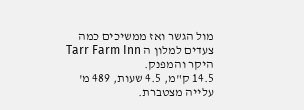מול הגשר ואז ממשיכים כמה צעדים למלון ה Tarr Farm Inn היקר והמפנק.
14.5 ק"מ, 4.5 שעות, 489 מ' עלייה מצטברת.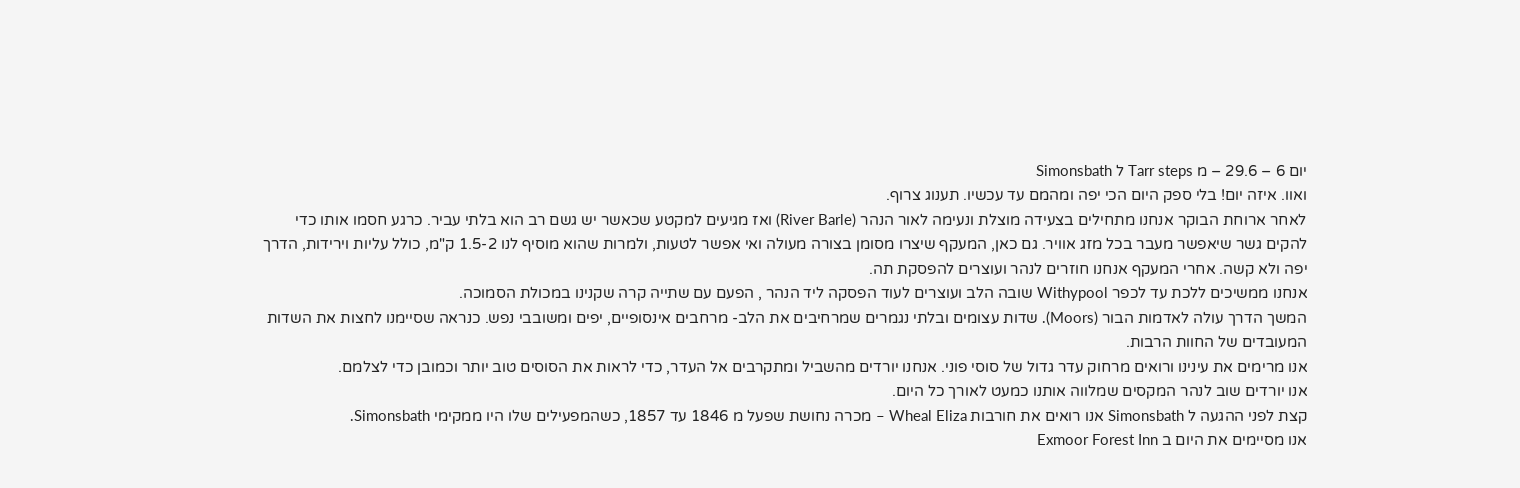יום 6 – 29.6 – מ Tarr steps ל Simonsbath
ואוו. איזה יום! בלי ספק היום הכי יפה ומהמם עד עכשיו. תענוג צרוף.
לאחר ארוחת הבוקר אנחנו מתחילים בצעידה מוצלת ונעימה לאור הנהר (River Barle) ואז מגיעים למקטע שכאשר יש גשם רב הוא בלתי עביר. כרגע חסמו אותו כדי להקים גשר שיאפשר מעבר בכל מזג אוויר. גם כאן, המעקף שיצרו מסומן בצורה מעולה ואי אפשר לטעות, ולמרות שהוא מוסיף לנו 1.5-2 ק"מ, כולל עליות וירידות, הדרך יפה ולא קשה. אחרי המעקף אנחנו חוזרים לנהר ועוצרים להפסקת תה.
אנחנו ממשיכים ללכת עד לכפר Withypool שובה הלב ועוצרים לעוד הפסקה ליד הנהר , הפעם עם שתייה קרה שקנינו במכולת הסמוכה.
המשך הדרך עולה לאדמות הבור (Moors). שדות עצומים ובלתי נגמרים שמרחיבים את הלב- מרחבים אינסופיים, יפים ומשובבי נפש. כנראה שסיימנו לחצות את השדות המעובדים של החוות הרבות.
אנו מרימים את עינינו ורואים מרחוק עדר גדול של סוסי פוני. אנחנו יורדים מהשביל ומתקרבים אל העדר, כדי לראות את הסוסים טוב יותר וכמובן כדי לצלמם.
אנו יורדים שוב לנהר המקסים שמלווה אותנו כמעט לאורך כל היום.
קצת לפני ההגעה ל Simonsbath אנו רואים את חורבות Wheal Eliza – מכרה נחושת שפעל מ 1846 עד 1857, כשהמפעילים שלו היו ממקימי Simonsbath.
אנו מסיימים את היום ב Exmoor Forest Inn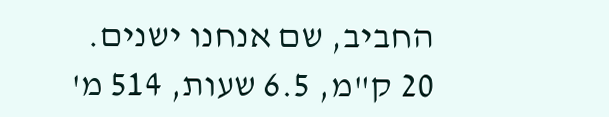החביב, שם אנחנו ישנים.
20 ק"מ, 6.5 שעות, 514 מ'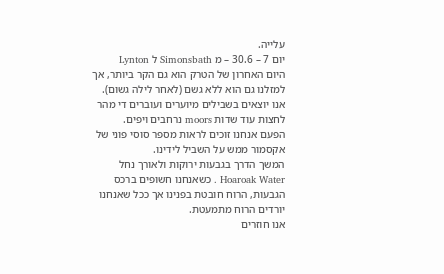עלייה.
יום 7 – 30.6 – מ Simonsbath ל Lynton
היום האחרון של הטרק הוא גם הקר ביותר, אך למזלנו גם הוא ללא גשם (לאחר לילה גשום).
אנו יוצאים בשבילים מיוערים ועוברים די מהר לחצות עוד שדות moors נרחבים ויפים.
הפעם אנחנו זוכים לראות מספר סוסי פוני של אקסמור ממש על השביל לידינו.
המשך הדרך בגבעות ירוקות ולאורך נחל Hoaroak Water . כשאנחנו חשופים ברכס הגבעות, הרוח חובטת בפנינו אך ככל שאנחנו יורדים הרוח מתמעטת.
אנו חוזרים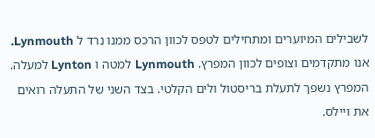לשבילים המיוערים ומתחילים לטפס לכוון הרכס ממנו נרד ל Lynmouth. אנו מתקדמים וצופים לכוון המפרץ. Lynmouth למטה ו Lynton למעלה. המפרץ נשפך לתעלת בריסטול ולים הקלטי. בצד השני של התעלה רואים את ויילס.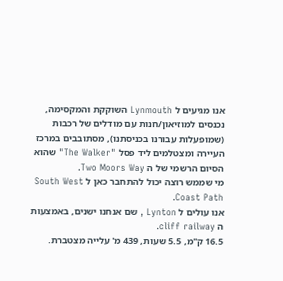אנו מגיעים ל Lynmouth השוקקת והמקסימה, נכנסים למוזיאון/חנות עם מודלים של רכבות (שמופעלות עבורנו בכניסתנו), מסתובבים במרכז העיירה ומצטלמים ליד פסל "The Walker" שהוא הסיום הרשמי של ה Two Moors Way.
מי שממש רוצה יכול להתחבר כאן ל South West Coast Path.
אנו עולים ל Lynton , שם אנחנו ישנים, באמצעות ה cliff railway.
16.5 ק"מ, 5.5 שעות, 439 מ' עלייה מצטברת.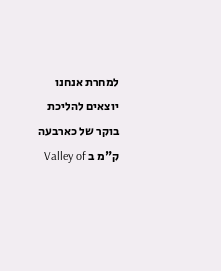למחרת אנחנו יוצאים להליכת בוקר של כארבעה ק"מ ב Valley of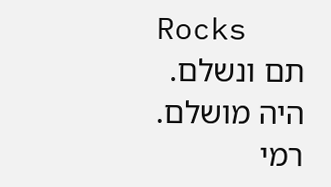Rocks
תם ונשלם. היה מושלם.
רמי